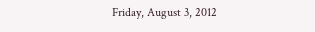Friday, August 3, 2012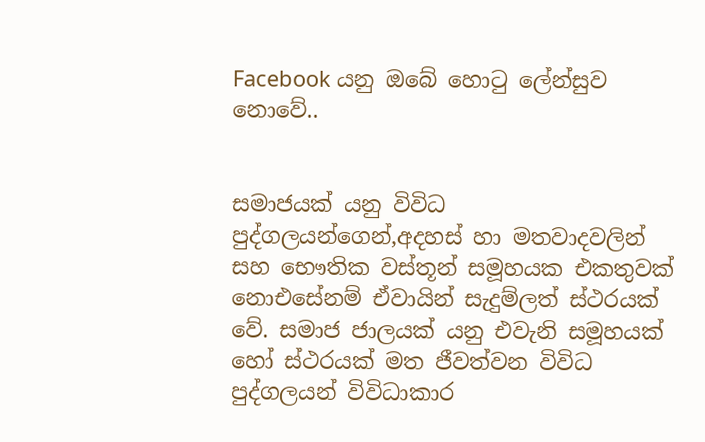Facebook යනු ඔබේ හොටු ලේන්සුව නොවේ..


සමාජයක් යනු විවිධ පුද්ගලයන්ගෙන්,අදහස් හා මතවාදවලින් සහ භෞතික වස්තූන් සමූහයක එකතුවක් නොඑසේනම් ඒවායින් සැදුම්ලත් ස්ථරයක් වේ. සමාජ ජාලයක් යනු එවැනි සමූහයක් හෝ ස්ථරයක් මත ජීවත්වන විවිධ පුද්ගලයන් විවිධාකාර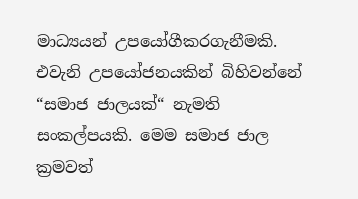මාධ්‍යයන් උපයෝගීකරගැනීමකි. එවැනි උපයෝජනයකින් බිහිවන්නේ “සමාජ ජාලයක්“ නැමති සංකල්පයකි. මෙම සමාජ ජාල ක්‍රමවත්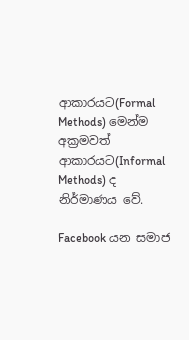ආකාරයට(Formal Methods) මෙන්ම අක්‍රමවත් ආකාරයට(Informal Methods) ද නිර්මාණය වේ.

Facebook යන සමාජ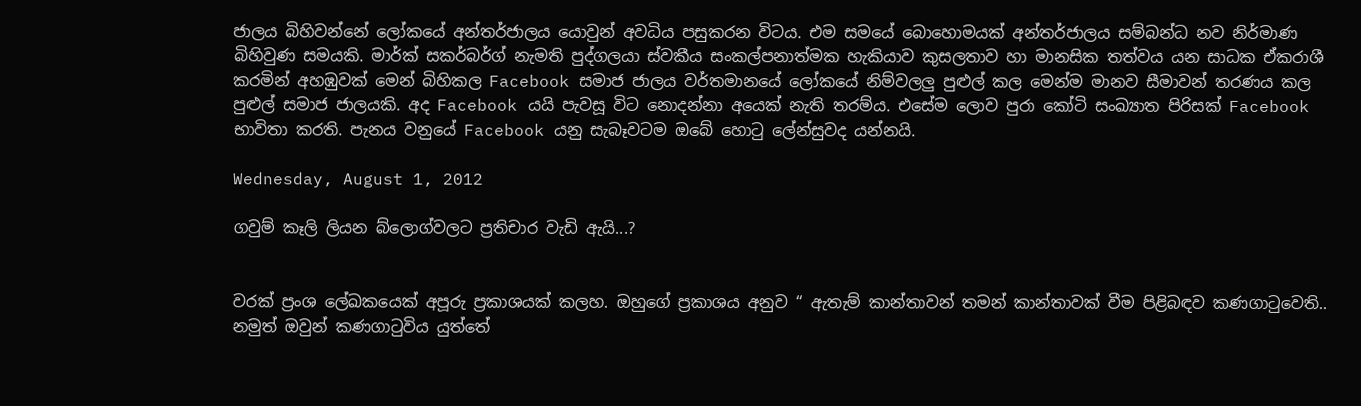ජාලය බිහිවන්නේ ලෝකයේ අන්තර්ජාලය යොවුන් අවධිය පසුකරන විටය. එම සමයේ බොහොමයක් අන්තර්ජාලය සම්බන්ධ නව නිර්මාණ බිහිවුණ සමයකි. මාර්ක් සකර්බර්ග් නැමති පුද්ගලයා ස්වකීය සංකල්පනාත්මක හැකියාව කුසලතාව හා මානසික තත්වය යන සාධක ඒකරාශී කරමින් අහඹුවක් මෙන් බිහිකල Facebook සමාජ ජාලය වර්තමානයේ ලෝකයේ නිම්වලලු පුළුල් කල මෙන්ම මානව සීමාවන් තරණය කල පුළුල් සමාජ ජාලයකි. අද Facebook යයි පැවසූ විට නොදන්නා අයෙක් නැති තරම්ය. එසේම ලොව පුරා කෝටි සංඛ්‍යාත පිරිසක් Facebook භාවිතා කරති. පැනය වනුයේ Facebook යනු සැබෑවටම ඔබේ හොටු ලේන්සුවද යන්නයි.

Wednesday, August 1, 2012

ගවුම් කෑලි ලියන බ්ලොග්වලට ප්‍රතිචාර වැඩි ඇයි...?


වරක් ප්‍රංශ ලේඛකයෙක් අපූරු ප්‍රකාශයක් කලහ. ඔහුගේ ප්‍රකාශය අනුව “ ඇතැම් කාන්තාවන් තමන් කාන්තාවක් වීම පිළිබඳව කණගාටුවෙති..
නමුත් ඔවුන් කණගාටුවිය යුත්තේ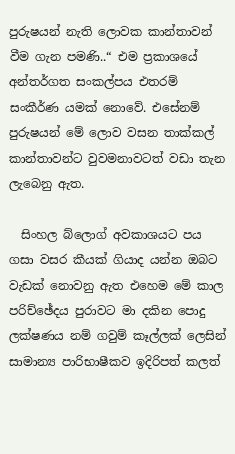පුරුෂයන් නැති ලොවක කාන්තාවන් වීම ගැන පමණි..“ එම ප්‍රකාශයේ අන්තර්ගත සංකල්පය එතරම් සංකීර්ණ යමක් නොවේ. එසේනම් පුරුෂයන් මේ ලොව වසන තාක්කල් කාන්තාවන්ට වුවමනාවටත් වඩා තැන ලැබෙනු ඇත.

  සිංහල බ්ලොග් අවකාශයට පය ගසා වසර කීයක් ගියාද යන්න ඔබට වැඩක් නොවනු ඇත එහෙම මේ කාල පරිච්ඡේදය පුරාවට මා දකින පොදු ලක්ෂණය නම් ගවුම් කෑල්ලක් ලෙසින් සාමාන්‍ය පාරිභාෂීකව ඉදිරිපත් කලත්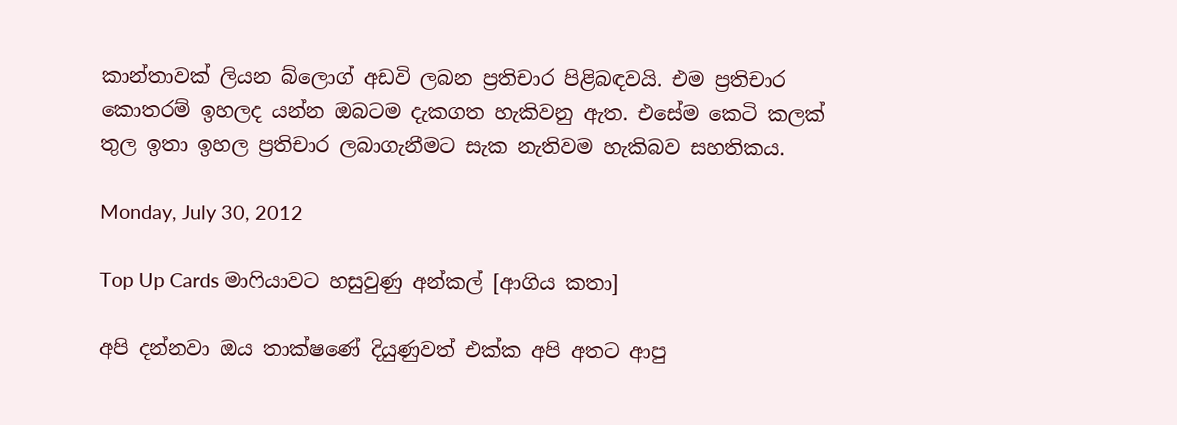කාන්තාවක් ලියන බ්ලොග් අඩවි ලබන ප්‍රතිචාර පිළිබඳවයි. එම ප්‍රතිචාර කොතරම් ඉහලද යන්න ඔබටම දැකගත හැකිවනු ඇත. එසේම කෙටි කලක් තුල ඉතා ඉහල ප්‍රතිචාර ලබාගැනීමට සැක නැතිවම හැකිබව සහතිකය.

Monday, July 30, 2012

Top Up Cards මාෆියාවට හසුවුණු අන්කල් [ආගිය කතා]

අපි දන්නවා ඔය තාක්ෂණේ දියුණුවත් එක්ක අපි අතට ආපු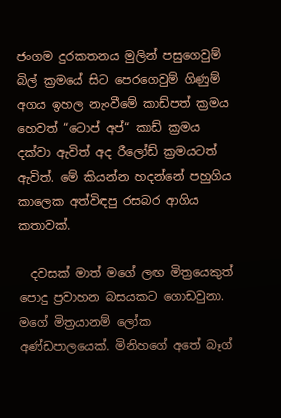ජංගම දුරකතනය මුලින් පසුගෙවුම් බිල් ක්‍රමයේ සිට පෙරගෙවුම් ගිණුම් අගය ඉහල නැංවීමේ කාඩ්පත් ක්‍රමය හෙවත් “ටොප් අප්“ කාඩ් ක්‍රමය දක්වා ඇවිත් අද රීලෝඩ් ක්‍රමයටත් ඇවිත්. මේ කියන්න හදන්නේ පහුගිය කාලෙක අත්විඳපු රසබර ආගිය කතාවක්.

  දවසක් මාත් මගේ ලඟ මිත්‍රයෙකුත් පොදු ප්‍රවාහන බසයකට ගොඩවුනා. මගේ මිත්‍රයානම් ලෝක අණ්ඩපාලයෙක්. මිනිහගේ අතේ බෑග්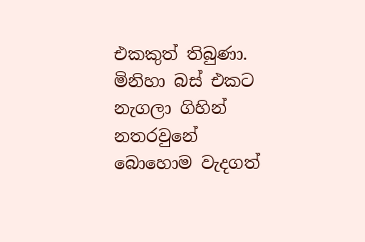එකකුත් තිබුණා. මිනිහා බස් එකට නැගලා ගිහින් නතරවුනේ බොහොම වැදගත්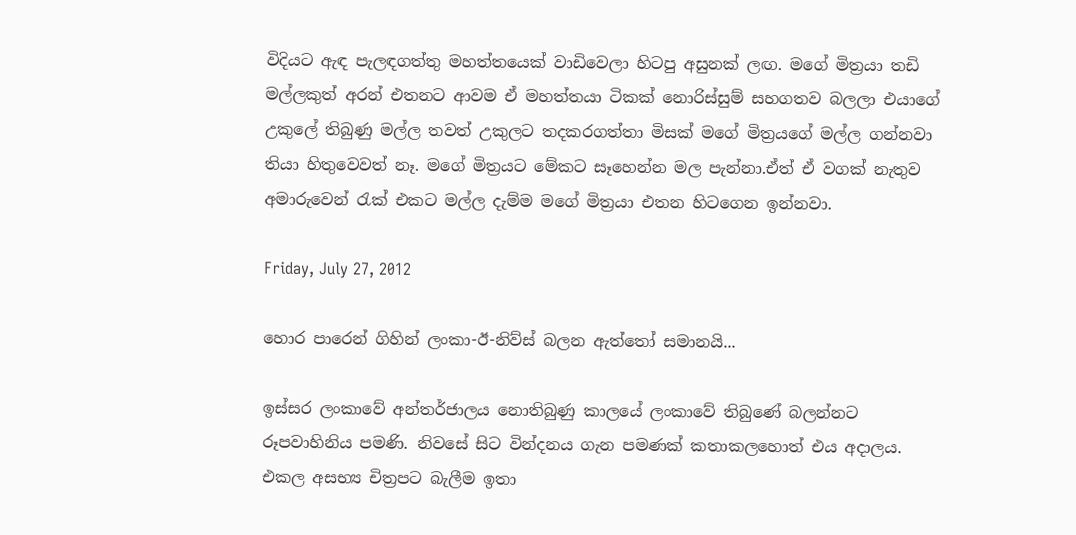විදියට ඇඳ පැලඳගත්තු මහත්තයෙක් වාඩිවෙලා හිටපු අසුනක් ලඟ. මගේ මිත්‍රයා තඩි මල්ලකුත් අරන් එතනට ආවම ඒ මහත්තයා ටිකක් නොරිස්සුම් සහගතව බලලා එයාගේ උකුලේ තිබුණු මල්ල තවත් උකුලට තදකරගත්තා මිසක් මගේ මිත්‍රයගේ මල්ල ගන්නවා තියා හිතුවෙවත් නෑ. මගේ මිත්‍රයට මේකට සෑහෙන්න මල පැන්නා.ඒත් ඒ වගක් නැතුව අමාරුවෙන් රැක් එකට මල්ල දැම්ම මගේ මිත්‍රයා එතන හිටගෙන ඉන්නවා.

Friday, July 27, 2012

හොර පාරෙන් ගිහින් ලංකා-ඊ-නිව්ස් බලන ඇත්තෝ සමානයි...

ඉස්සර ලංකාවේ අන්තර්ජාලය නොතිබුණු කාලයේ ලංකාවේ තිබුණේ බලන්නට රූපවාහිනිය පමණි. නිවසේ සිට වින්දනය ගැන පමණක් කතාකලහොත් එය අදාලය. එකල අසභ්‍ය චිත්‍රපට බැලීම ඉතා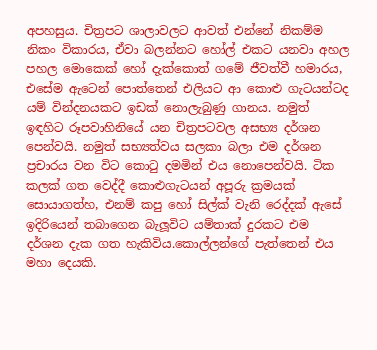අපහසුය. චිත්‍රපට ශාලාවලට ආවත් එන්නේ නිකම්ම නිකං විකාරය, ඒවා බලන්නට හෝල් එකට යනවා අහල පහල මොකෙක් හෝ දැක්කොත් ගමේ ජීවත්වී හමාරය, එසේම ඇටෙන් පොත්තෙන් එලියට ආ කොළු ගැටයන්ටද යම් වින්දනයකට ඉඩක් නොලැබුණු ගානය. නමුත් ඉඳහිට රූපවාහිනියේ යන චිත්‍රපටවල අසභ්‍ය දර්ශන පෙන්වයි. නමුත් සභ්‍යත්වය සලකා බලා එම දර්ශන ප්‍රචාරය වන විට කොටු දමමින් එය නොපෙන්වයි. ටික කලක් ගත වෙද්දී කොළුගැටයන් අපූරු ක්‍රමයක් සොයාගත්හ, එනම් කපු හෝ සිල්ක් වැනි රෙද්දක් ඇසේ ඉදිරියෙන් තබාගෙන බැලූවිට යම්තාක් දුරකට එම දර්ශන දැක ගත හැකිවිය.කොල්ලන්ගේ පැත්තෙන් එය මහා දෙයකි.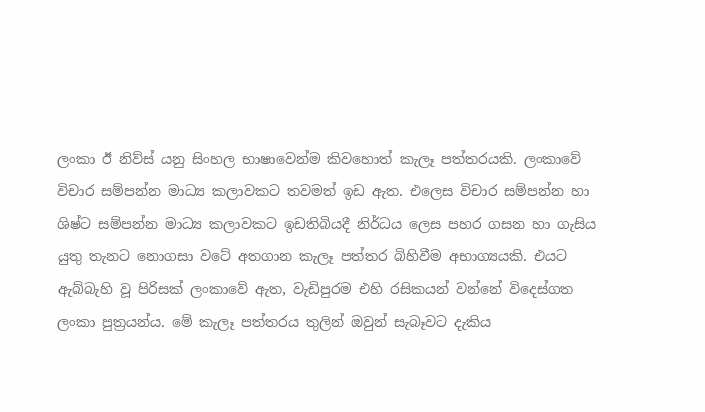ලංකා ඊ නිව්ස් යනු සිංහල භාෂාවෙන්ම කිවහොත් කැලෑ පත්තරයකි. ලංකාවේ විචාර සම්පන්න මාධ්‍ය කලාවකට තවමත් ඉඩ ඇත. එලෙස විචාර සම්පන්න හා ශිෂ්ට සම්පන්න මාධ්‍ය කලාවකට ඉඩතිබියදී නිර්ධය ලෙස පහර ගසන හා ගැසිය යුතු තැනට නොගසා වටේ අතගාන කැලෑ පත්තර බිහිවීම අභාග්‍යයකි. එයට ඇබ්බැහි වූ පිරිසක් ලංකාවේ ඇත, වැඩිපුරම එහි රසිකයන් වන්නේ විදෙස්ගත ලංකා පුත්‍රයන්ය. මේ කැලෑ පත්තරය තුලින් ඔවුන් සැබෑවට දැකිය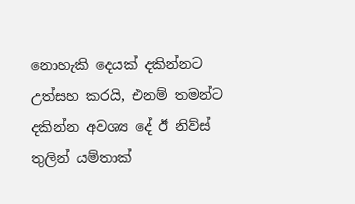නොහැකි දෙයක් දකින්නට උත්සහ කරයි, එනම් තමන්ට දකින්න අවශ්‍ය දේ ඊ නිව්ස් තුලින් යම්තාක්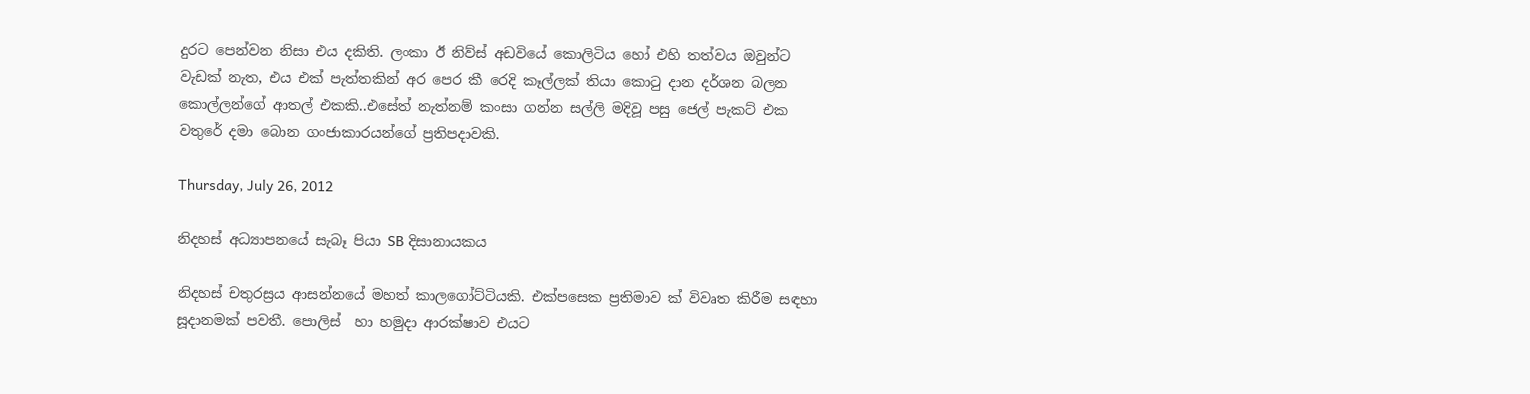දුරට පෙන්වන නිසා එය දකිති. ලංකා ඊ නිව්ස් අඩවියේ කොලිටිය හෝ එහි තත්වය ඔවුන්ට වැඩක් නැත, එය එක් පැත්තකින් අර පෙර කී රෙදි කෑල්ලක් තියා කොටු දාන දර්ශන බලන කොල්ලන්ගේ ආතල් එකකි..එසේත් නැත්නම් කංසා ගන්න සල්ලි මදිවූ පසු ජෙල් පැකට් එක වතුරේ දමා බොන ගංජාකාරයන්ගේ ප්‍රතිපදාවකි.

Thursday, July 26, 2012

නිදහස් අධ්‍යාපනයේ සැබෑ පියා SB දිසානායකය

නිදහස් චතුරස්‍රය ආසන්නයේ මහත් කාලගෝට්ටියකි. එක්පසෙක ප්‍රතිමාව ක් විවෘත කිරීම සඳහා සූදානමක් පවතී. පොලිස්  හා හමුදා ආරක්ෂාව එයට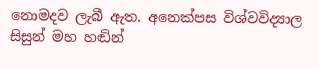නොමදව ලැබී ඇත. අනෙක්පස විශ්වවිද්‍යාල සිසුන් මහ හඬින්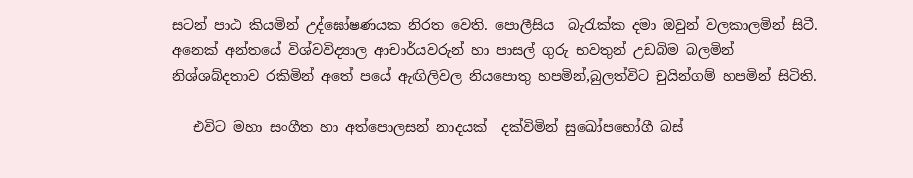සටන් පාඨ කියමින් උද්ඝෝෂණයක නිරත වෙති. පොලීසිය  බැරැක්ක දමා ඔවුන් වලකාලමින් සිටී. අනෙක් අන්තයේ විශ්වවිද්‍යාල ආචාර්යවරුන් හා පාසල් ගුරු භවතුන් උඩබිම බලමින් නිශ්ශබ්දතාව රකිමින් අතේ පයේ ඇඟිලිවල නියපොතු හපමින්,බුලත්විට චුයින්ගම් හපමින් සිටිති.

   එවිට මහා සංගීත හා අත්පොලසන් නාදයක්  දක්විමින් සුඛෝපභෝගී බස්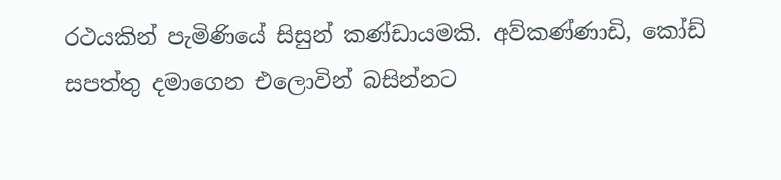රථයකින් පැමිණියේ සිසුන් කණ්ඩායමකි. අව්කණ්ණාඩි, කෝඩ් සපත්තු දමාගෙන එලොවින් බසින්නට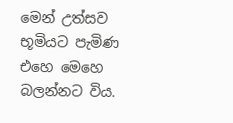මෙන් උත්සව භූමියට පැමිණ එහෙ මෙහෙ බලන්නට විය.